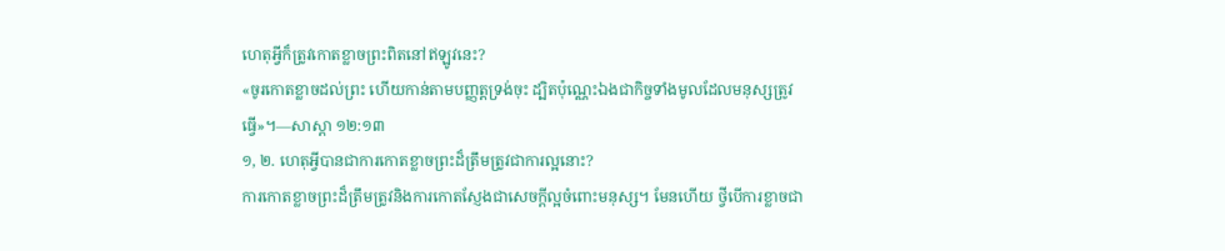ហេតុអ្វីក៏ត្រូវកោតខ្លាចព្រះពិតនៅឥឡូវនេះ?
«ចូរកោតខ្លាចដល់ព្រះ ហើយកាន់តាមបញ្ញត្តទ្រង់ចុះ ដ្បិតប៉ុណ្ណេះឯងជាកិច្ចទាំងមូលដែលមនុស្សត្រូវធ្វើ»។—សាស្ដា ១២:១៣
១, ២. ហេតុអ្វីបានជាការកោតខ្លាចព្រះដ៏ត្រឹមត្រូវជាការល្អនោះ?
ការកោតខ្លាចព្រះដ៏ត្រឹមត្រូវនិងការកោតស្ញែងជាសេចក្ដីល្អចំពោះមនុស្ស។ មែនហើយ ថ្វីបើការខ្លាចជា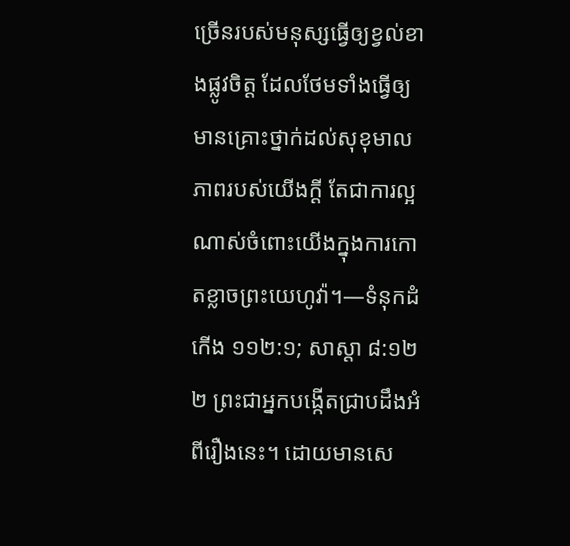ច្រើនរបស់មនុស្សធ្វើឲ្យខ្វល់ខាងផ្លូវចិត្ត ដែលថែមទាំងធ្វើឲ្យមានគ្រោះថ្នាក់ដល់សុខុមាលភាពរបស់យើងក្ដី តែជាការល្អណាស់ចំពោះយើងក្នុងការកោតខ្លាចព្រះយេហូវ៉ា។—ទំនុកដំកើង ១១២:១; សាស្ដា ៨:១២
២ ព្រះជាអ្នកបង្កើតជ្រាបដឹងអំពីរឿងនេះ។ ដោយមានសេ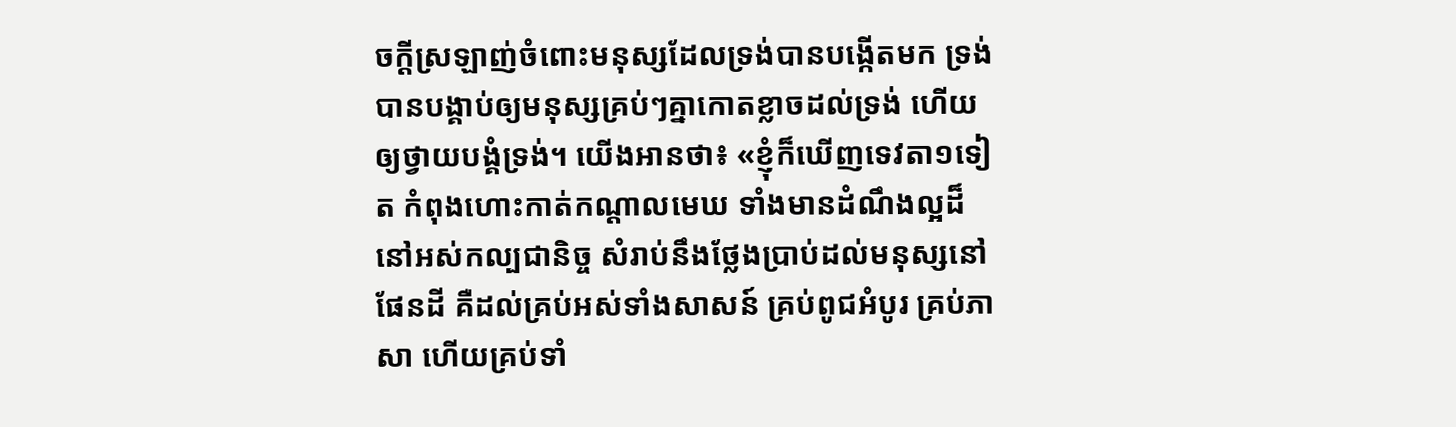ចក្ដីស្រឡាញ់ចំពោះមនុស្សដែលទ្រង់បានបង្កើតមក ទ្រង់បានបង្គាប់ឲ្យមនុស្សគ្រប់ៗគ្នាកោតខ្លាចដល់ទ្រង់ ហើយឲ្យថ្វាយបង្គំទ្រង់។ យើងអានថា៖ «ខ្ញុំក៏ឃើញទេវតា១ទៀត កំពុងហោះកាត់កណ្ដាលមេឃ ទាំងមានដំណឹងល្អដ៏នៅអស់កល្បជានិច្ច សំរាប់នឹងថ្លែងប្រាប់ដល់មនុស្សនៅផែនដី គឺដល់គ្រប់អស់ទាំងសាសន៍ គ្រប់ពូជអំបូរ គ្រប់ភាសា ហើយគ្រប់ទាំ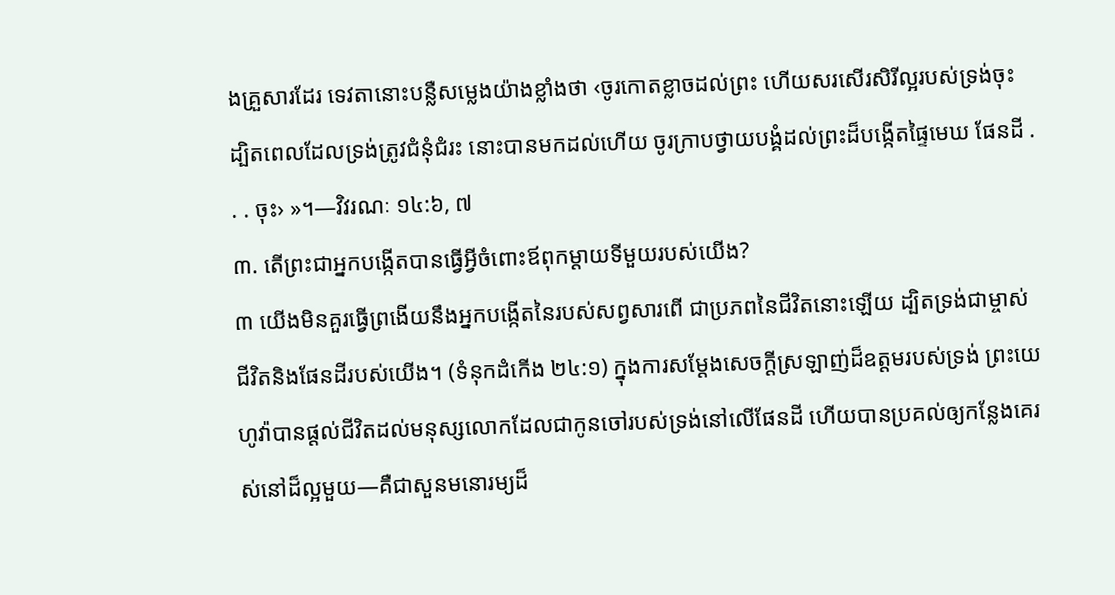ងគ្រួសារដែរ ទេវតានោះបន្លឺសម្លេងយ៉ាងខ្លាំងថា ‹ចូរកោតខ្លាចដល់ព្រះ ហើយសរសើរសិរីល្អរបស់ទ្រង់ចុះ ដ្បិតពេលដែលទ្រង់ត្រូវជំនុំជំរះ នោះបានមកដល់ហើយ ចូរក្រាបថ្វាយបង្គំដល់ព្រះដ៏បង្កើតផ្ទៃមេឃ ផែនដី . . . ចុះ› »។—វិវរណៈ ១៤:៦, ៧
៣. តើព្រះជាអ្នកបង្កើតបានធ្វើអ្វីចំពោះឪពុកម្ដាយទីមួយរបស់យើង?
៣ យើងមិនគួរធ្វើព្រងើយនឹងអ្នកបង្កើតនៃរបស់សព្វសារពើ ជាប្រភពនៃជីវិតនោះឡើយ ដ្បិតទ្រង់ជាម្ចាស់ជីវិតនិងផែនដីរបស់យើង។ (ទំនុកដំកើង ២៤:១) ក្នុងការសម្ដែងសេចក្ដីស្រឡាញ់ដ៏ឧត្តមរបស់ទ្រង់ ព្រះយេហូវ៉ាបានផ្ដល់ជីវិតដល់មនុស្សលោកដែលជាកូនចៅរបស់ទ្រង់នៅលើផែនដី ហើយបានប្រគល់ឲ្យកន្លែងគេរស់នៅដ៏ល្អមួយ—គឺជាសួនមនោរម្យដ៏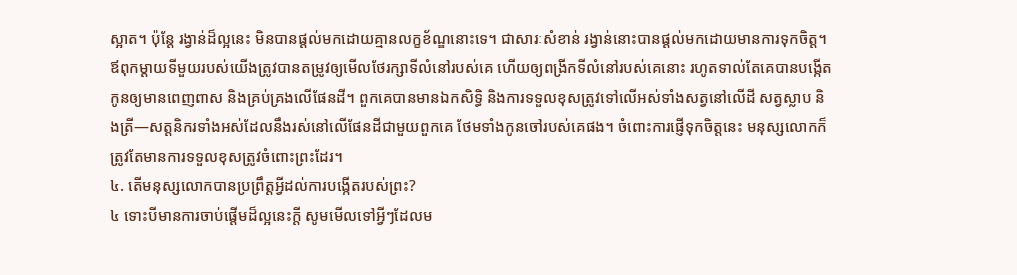ស្អាត។ ប៉ុន្តែ រង្វាន់ដ៏ល្អនេះ មិនបានផ្ដល់មកដោយគ្មានលក្ខខ័ណ្ឌនោះទេ។ ជាសារៈសំខាន់ រង្វាន់នោះបានផ្ដល់មកដោយមានការទុកចិត្ត។ ឪពុកម្ដាយទីមួយរបស់យើងត្រូវបានតម្រូវឲ្យមើលថែរក្សាទីលំនៅរបស់គេ ហើយឲ្យពង្រីកទីលំនៅរបស់គេនោះ រហូតទាល់តែគេបានបង្កើតកូនឲ្យមានពេញពាស និងគ្រប់គ្រងលើផែនដី។ ពួកគេបានមានឯកសិទ្ធិ និងការទទួលខុសត្រូវទៅលើអស់ទាំងសត្វនៅលើដី សត្វស្លាប និងត្រី—សត្តនិករទាំងអស់ដែលនឹងរស់នៅលើផែនដីជាមួយពួកគេ ថែមទាំងកូនចៅរបស់គេផង។ ចំពោះការផ្ញើទុកចិត្តនេះ មនុស្សលោកក៏ត្រូវតែមានការទទួលខុសត្រូវចំពោះព្រះដែរ។
៤. តើមនុស្សលោកបានប្រព្រឹត្តអ្វីដល់ការបង្កើតរបស់ព្រះ?
៤ ទោះបីមានការចាប់ផ្ដើមដ៏ល្អនេះក្ដី សូមមើលទៅអ្វីៗដែលម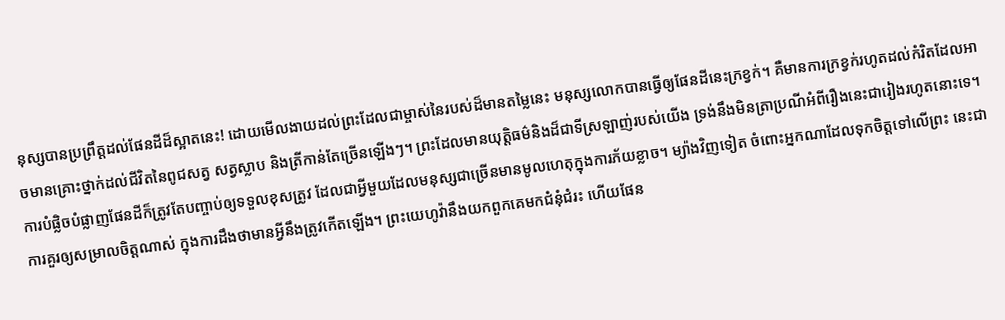នុស្សបានប្រព្រឹត្តដល់ផែនដីដ៏ស្អាតនេះ! ដោយមើលងាយដល់ព្រះដែលជាម្ចាស់នៃរបស់ដ៏មានតម្លៃនេះ មនុស្សលោកបានធ្វើឲ្យផែនដីនេះក្រខ្វក់។ គឺមានការក្រខ្វក់រហូតដល់កំរិតដែលអាចមានគ្រោះថ្នាក់ដល់ជីវិតនៃពូជសត្វ សត្វស្លាប និងត្រីកាន់តែច្រើនឡើងៗ។ ព្រះដែលមានយុត្ដិធម៌និងដ៏ជាទីស្រឡាញ់របស់យើង ទ្រង់នឹងមិនត្រាប្រណីអំពីរឿងនេះជារៀងរហូតនោះទេ។ ការបំផ្លិចបំផ្លាញផែនដីក៏ត្រូវតែបញ្ចាប់ឲ្យទទួលខុសត្រូវ ដែលជាអ្វីមួយដែលមនុស្សជាច្រើនមានមូលហេតុក្នុងការភ័យខ្លាច។ ម្យ៉ាងវិញទៀត ចំពោះអ្នកណាដែលទុកចិត្តទៅលើព្រះ នេះជាការគួរឲ្យសម្រាលចិត្តណាស់ ក្នុងការដឹងថាមានអ្វីនឹងត្រូវកើតឡើង។ ព្រះយេហូវ៉ានឹងយកពួកគេមកជំនុំជំរះ ហើយផែន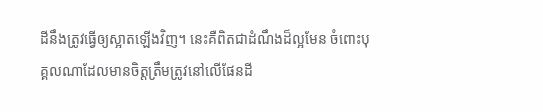ដីនឹងត្រូវធ្វើឲ្យស្អាតឡើងវិញ។ នេះគឺពិតជាដំណឹងដ៏ល្អមែន ចំពោះបុគ្គលណាដែលមានចិត្តត្រឹមត្រូវនៅលើផែនដី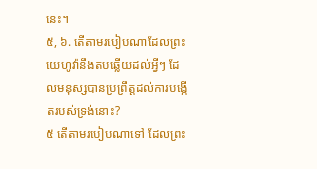នេះ។
៥, ៦. តើតាមរបៀបណាដែលព្រះយេហូវ៉ានឹងតបឆ្លើយដល់អ្វីៗ ដែលមនុស្សបានប្រព្រឹត្តដល់ការបង្កើតរបស់ទ្រង់នោះ?
៥ តើតាមរបៀបណាទៅ ដែលព្រះ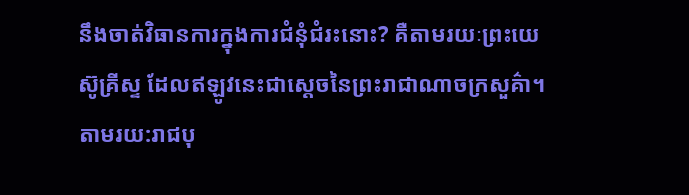នឹងចាត់វិធានការក្នុងការជំនុំជំរះនោះ? គឺតាមរយៈព្រះយេស៊ូគ្រីស្ទ ដែលឥឡូវនេះជាស្តេចនៃព្រះរាជាណាចក្រសួគ៌ា។ តាមរយ:រាជបុ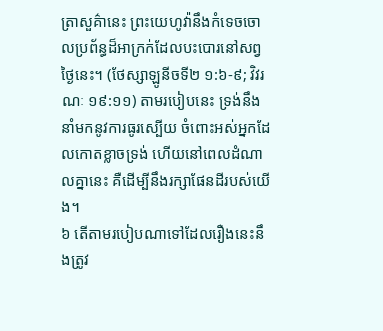ត្រាសួគ៌ានេះ ព្រះយេហូវ៉ានឹងកំទេចចោលប្រព័ន្ធដ៏អាក្រក់ដែលបះបោរនៅសព្វថ្ងៃនេះ។ (ថែស្សាឡូនីចទី២ ១:៦-៩; វិវរណៈ ១៩:១១) តាមរបៀបនេះ ទ្រង់នឹងនាំមកនូវការធូរស្បើយ ចំពោះអស់អ្នកដែលកោតខ្លាចទ្រង់ ហើយនៅពេលដំណាលគ្នានេះ គឺដើម្បីនឹងរក្សាផែនដីរបស់យើង។
៦ តើតាមរបៀបណាទៅដែលរឿងនេះនឹងត្រូវ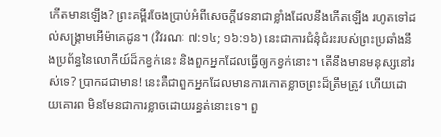កើតមានឡើង? ព្រះគម្ពីរចែងប្រាប់អំពីសេចក្ដីវេទនាជាខ្លាំងដែលនឹងកើតឡើង រហូតទៅដល់សង្គ្រាមអើម៉ាគេដូន។ (វិវរណៈ ៧:១៤; ១៦:១៦) នេះជាការជំនុំជំរះរបស់ព្រះប្រឆាំងនឹងប្រព័ន្ធនៃលោកីយ៍ដ៏កខ្វក់នេះ និងពួកអ្នកដែលធ្វើឲ្យកខ្វក់នោះ។ តើនឹងមានមនុស្សនៅរស់ទេ? ប្រាកដជាមាន! នេះគឺជាពួកអ្នកដែលមានការកោតខ្លាចព្រះដ៏ត្រឹមត្រូវ ហើយដោយគោរព មិនមែនជាការខ្លាចដោយរន្ធត់នោះទេ។ ពួ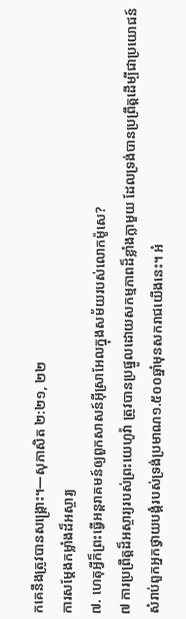កគេនឹងត្រូវបានសង្គ្រោះ។—សុភាសិត ២:២១, ២២
ការសម្ដែងកម្លាំងដ៏អស្ចារ្យ
៧. ហេតុអ្វីក៏ព្រះធ្វើអន្តរាគមន៍ឲ្យពួកសាសន៍អ៊ីស្រាអែលក្នុងសម័យរបស់លោកម៉ូសេ?
៧ ការប្រព្រឹត្តដ៏អស្ចារ្យរបស់ព្រះយេហូវ៉ា ត្រូវបានប្រផ្នូលដោយសកម្មភាពដ៏ខ្លាំងក្លាមួយ ដែលទ្រង់បានប្រព្រឹត្តដើម្បីជាប្រយោជន៍សំរាប់ពួកអ្នកថ្វាយបង្គំរបស់ទ្រង់ប្រមាណ១.៥០០ឆ្នាំមុនសករាជយើងនេះ។ អំ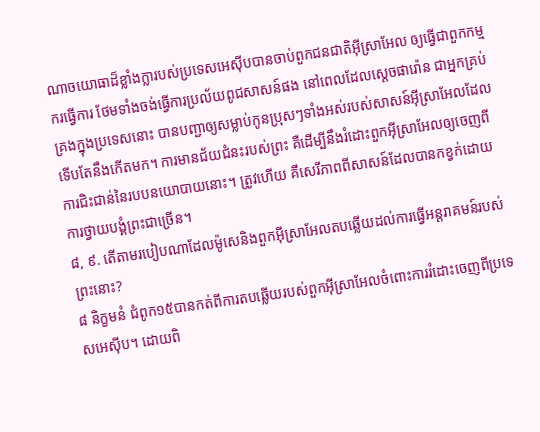ណាចយោធាដ៏ខ្លាំងក្លារបស់ប្រទេសអេស៊ីបបានចាប់ពួកជនជាតិអ៊ីស្រាអែល ឲ្យធ្វើជាពួកកម្មករធ្វើការ ថែមទាំងចង់ធ្វើការប្រល័យពូជសាសន៍ផង នៅពេលដែលស្តេចផារ៉ោន ជាអ្នកគ្រប់គ្រងក្នុងប្រទេសនោះ បានបញ្ជាឲ្យសម្លាប់កូនប្រុសៗទាំងអស់របស់សាសន៍អ៊ីស្រាអែលដែលទើបតែនឹងកើតមក។ ការមានជ័យជំនះរបស់ព្រះ គឺដើម្បីនឹងរំដោះពួកអ៊ីស្រាអែលឲ្យចេញពីការជិះជាន់នៃរបបនយោបាយនោះ។ ត្រូវហើយ គឺសេរីភាពពីសាសន៍ដែលបានកខ្វក់ដោយការថ្វាយបង្គំព្រះជាច្រើន។
៨, ៩. តើតាមរបៀបណាដែលម៉ូសេនិងពួកអ៊ីស្រាអែលតបឆ្លើយដល់ការធ្វើអន្តរាគមន៍របស់ព្រះនោះ?
៨ និក្ខមនំ ជំពូក១៥បានកត់ពីការតបឆ្លើយរបស់ពួកអ៊ីស្រាអែលចំពោះការរំដោះចេញពីប្រទេសអេស៊ីប។ ដោយពិ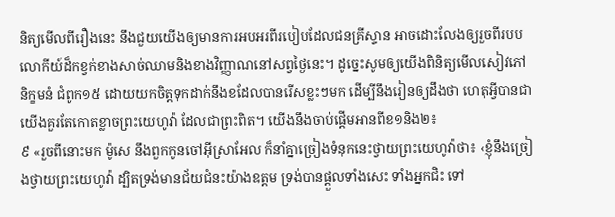និត្យមើលពីរឿងនេះ នឹងជួយយើងឲ្យមានការអបអរពីរបៀបដែលជនគ្រីស្ទាន អាចដោះលែងឲ្យរួចពីរបបលោកីយ៍ដ៏កខ្វក់ខាងសាច់ឈាមនិងខាងវិញ្ញាណនៅសព្វថ្ងៃនេះ។ ដូច្នេះសូមឲ្យយើងពិនិត្យមើលសៀវភៅនិក្ខមនំ ជំពូក១៥ ដោយយកចិត្តទុកដាក់នឹងខដែលបានរើសខ្លះៗមក ដើម្បីនឹងរៀនឲ្យដឹងថា ហេតុអ្វីបានជាយើងគួរតែកោតខ្លាចព្រះយេហូវ៉ា ដែលជាព្រះពិត។ យើងនឹងចាប់ផ្ដើមអានពីខ១និង២៖
៩ «រួចពីនោះមក ម៉ូសេ នឹងពួកកូនចៅអ៊ីស្រាអែល ក៏នាំគ្នាច្រៀងទំនុកនេះថ្វាយព្រះយេហូវ៉ាថា៖ ‹ខ្ញុំនឹងច្រៀងថ្វាយព្រះយេហូវ៉ា ដ្បិតទ្រង់មានជ័យជំនះយ៉ាងឧត្តម ទ្រង់បានផ្ដួលទាំងសេះ ទាំងអ្នកជិះ ទៅ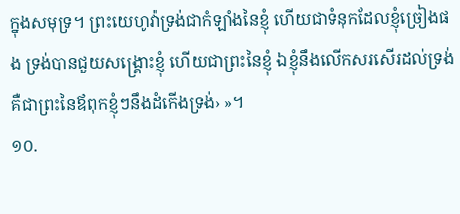ក្នុងសមុទ្រ។ ព្រះយេហូវ៉ាទ្រង់ជាកំឡាំងនៃខ្ញុំ ហើយជាទំនុកដែលខ្ញុំច្រៀងផង ទ្រង់បានជួយសង្គ្រោះខ្ញុំ ហើយជាព្រះនៃខ្ញុំ ឯខ្ញុំនឹងលើកសរសើរដល់ទ្រង់ គឺជាព្រះនៃឪពុកខ្ញុំៗនឹងដំកើងទ្រង់› »។
១០.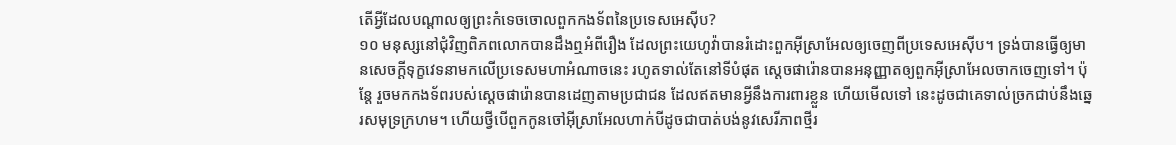តើអ្វីដែលបណ្ដាលឲ្យព្រះកំទេចចោលពួកកងទ័ពនៃប្រទេសអេស៊ីប?
១០ មនុស្សនៅជុំវិញពិភពលោកបានដឹងឮអំពីរឿង ដែលព្រះយេហូវ៉ាបានរំដោះពួកអ៊ីស្រាអែលឲ្យចេញពីប្រទេសអេស៊ីប។ ទ្រង់បានធ្វើឲ្យមានសេចក្ដីទុក្ខវេទនាមកលើប្រទេសមហាអំណាចនេះ រហូតទាល់តែនៅទីបំផុត ស្តេចផារ៉ោនបានអនុញ្ញាតឲ្យពួកអ៊ីស្រាអែលចាកចេញទៅ។ ប៉ុន្តែ រួចមកកងទ័ពរបស់ស្តេចផារ៉ោនបានដេញតាមប្រជាជន ដែលឥតមានអ្វីនឹងការពារខ្លួន ហើយមើលទៅ នេះដូចជាគេទាល់ច្រកជាប់នឹងឆ្នេរសមុទ្រក្រហម។ ហើយថ្វីបើពួកកូនចៅអ៊ីស្រាអែលហាក់បីដូចជាបាត់បង់នូវសេរីភាពថ្មីរ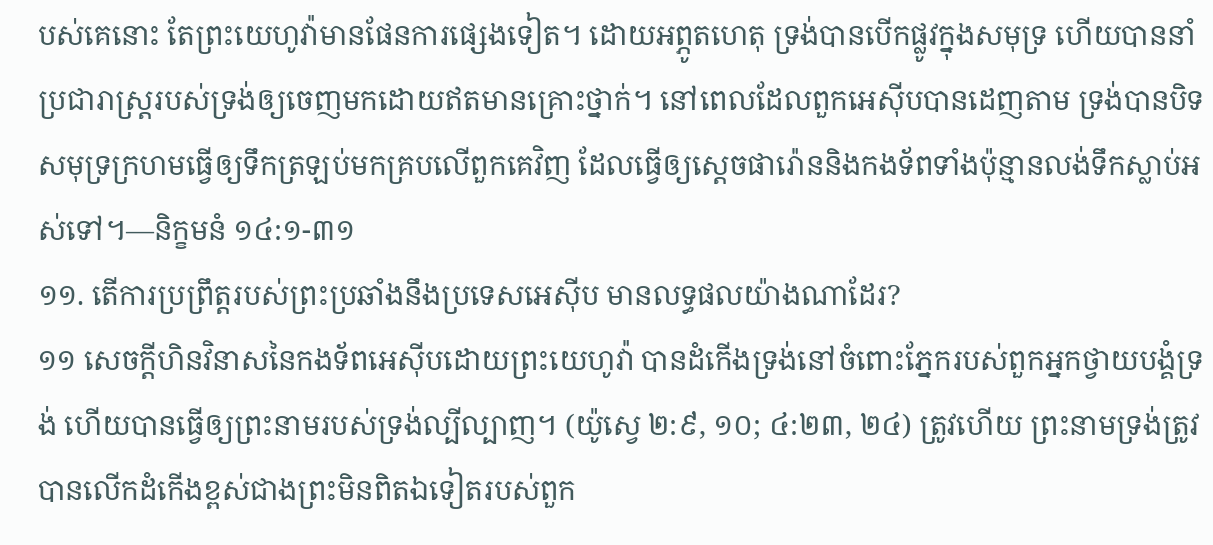បស់គេនោះ តែព្រះយេហូវ៉ាមានផែនការផ្សេងទៀត។ ដោយអព្ភូតហេតុ ទ្រង់បានបើកផ្លូវក្នុងសមុទ្រ ហើយបាននាំប្រជារាស្ត្ររបស់ទ្រង់ឲ្យចេញមកដោយឥតមានគ្រោះថ្នាក់។ នៅពេលដែលពួកអេស៊ីបបានដេញតាម ទ្រង់បានបិទសមុទ្រក្រហមធ្វើឲ្យទឹកត្រឡប់មកគ្របលើពួកគេវិញ ដែលធ្វើឲ្យស្តេចផារ៉ោននិងកងទ័ពទាំងប៉ុន្មានលង់ទឹកស្លាប់អស់ទៅ។—និក្ខមនំ ១៤:១-៣១
១១. តើការប្រព្រឹត្តរបស់ព្រះប្រឆាំងនឹងប្រទេសអេស៊ីប មានលទ្ធផលយ៉ាងណាដែរ?
១១ សេចក្ដីហិនវិនាសនៃកងទ័ពអេស៊ីបដោយព្រះយេហូវ៉ា បានដំកើងទ្រង់នៅចំពោះភ្នែករបស់ពួកអ្នកថ្វាយបង្គំទ្រង់ ហើយបានធ្វើឲ្យព្រះនាមរបស់ទ្រង់ល្បីល្បាញ។ (យ៉ូស្វេ ២:៩, ១០; ៤:២៣, ២៤) ត្រូវហើយ ព្រះនាមទ្រង់ត្រូវបានលើកដំកើងខ្ពស់ជាងព្រះមិនពិតឯទៀតរបស់ពួក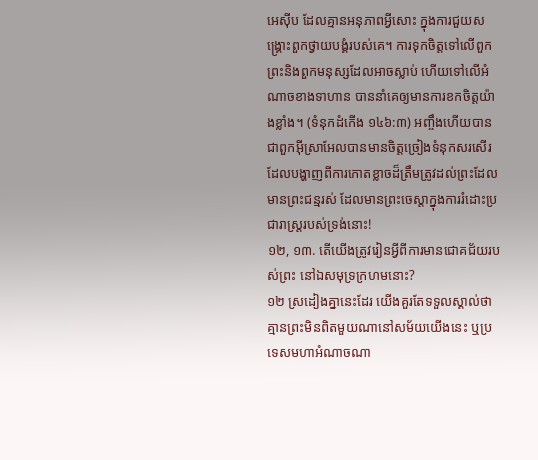អេស៊ីប ដែលគ្មានអនុភាពអ្វីសោះ ក្នុងការជួយសង្គ្រោះពួកថ្វាយបង្គំរបស់គេ។ ការទុកចិត្តទៅលើពួកព្រះនិងពួកមនុស្សដែលអាចស្លាប់ ហើយទៅលើអំណាចខាងទាហាន បាននាំគេឲ្យមានការខកចិត្តយ៉ាងខ្លាំង។ (ទំនុកដំកើង ១៤៦:៣) អញ្ចឹងហើយបានជាពួកអ៊ីស្រាអែលបានមានចិត្តច្រៀងទំនុកសរសើរ ដែលបង្ហាញពីការកោតខ្លាចដ៏ត្រឹមត្រូវដល់ព្រះដែលមានព្រះជន្មរស់ ដែលមានព្រះចេស្ដាក្នុងការរំដោះប្រជារាស្ត្ររបស់ទ្រង់នោះ!
១២, ១៣. តើយើងត្រូវរៀនអ្វីពីការមានជោគជ័យរបស់ព្រះ នៅឯសមុទ្រក្រហមនោះ?
១២ ស្រដៀងគ្នានេះដែរ យើងគួរតែទទួលស្គាល់ថា គ្មានព្រះមិនពិតមួយណានៅសម័យយើងនេះ ឬប្រទេសមហាអំណាចណា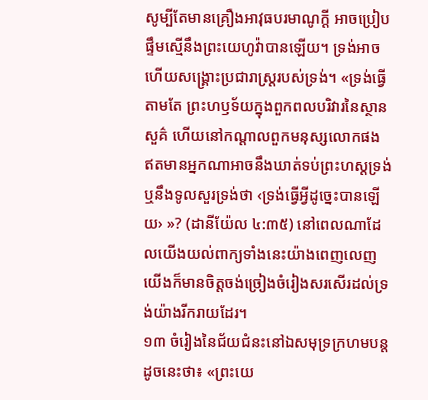សូម្បីតែមានគ្រឿងអាវុធបរមាណូក្ដី អាចប្រៀបផ្ទឹមស្មើនឹងព្រះយេហូវ៉ាបានឡើយ។ ទ្រង់អាចហើយសង្គ្រោះប្រជារាស្ត្ររបស់ទ្រង់។ «ទ្រង់ធ្វើតាមតែ ព្រះហឫទ័យក្នុងពួកពលបរិវារនៃស្ថានសួគ៌ ហើយនៅកណ្ដាលពួកមនុស្សលោកផង ឥតមានអ្នកណាអាចនឹងឃាត់ទប់ព្រះហស្តទ្រង់ ឬនឹងទូលសួរទ្រង់ថា ‹ទ្រង់ធ្វើអ្វីដូច្នេះបានឡើយ› »? (ដានីយ៉ែល ៤:៣៥) នៅពេលណាដែលយើងយល់ពាក្យទាំងនេះយ៉ាងពេញលេញ យើងក៏មានចិត្តចង់ច្រៀងចំរៀងសរសើរដល់ទ្រង់យ៉ាងរីករាយដែរ។
១៣ ចំរៀងនៃជ័យជំនះនៅឯសមុទ្រក្រហមបន្តដូចនេះថា៖ «ព្រះយេ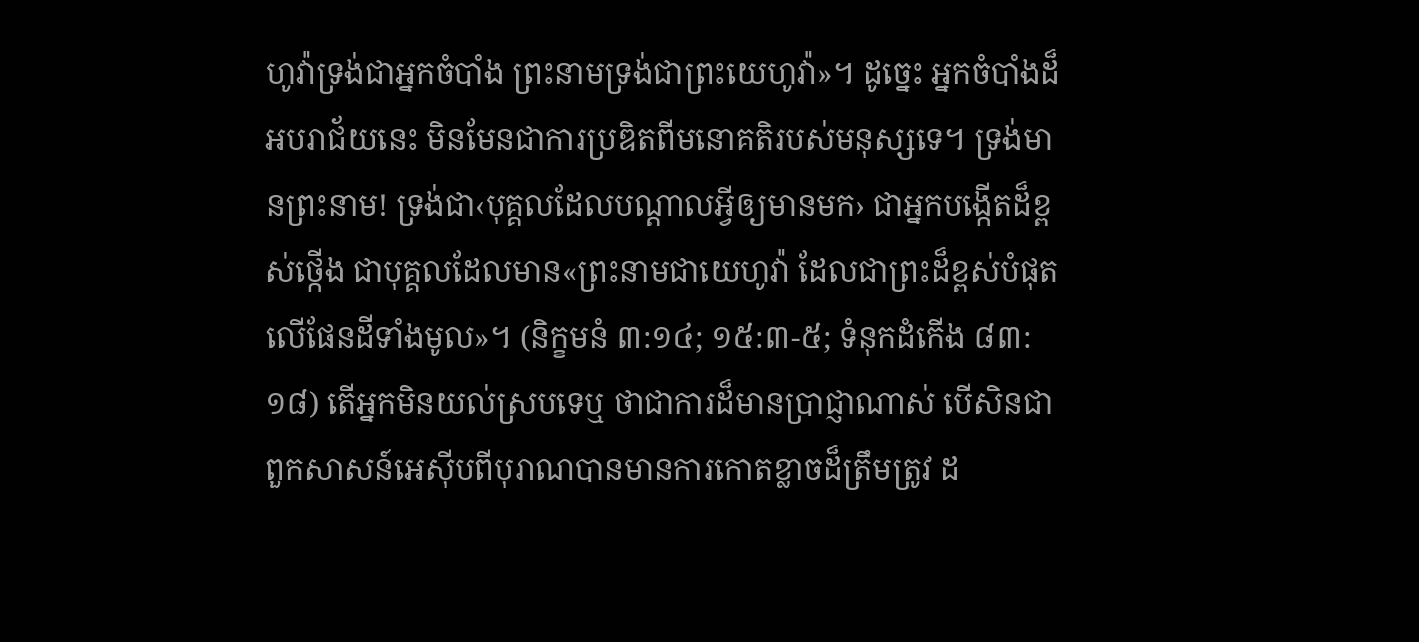ហូវ៉ាទ្រង់ជាអ្នកចំបាំង ព្រះនាមទ្រង់ជាព្រះយេហូវ៉ា»។ ដូច្នេះ អ្នកចំបាំងដ៏អបរាជ័យនេះ មិនមែនជាការប្រឌិតពីមនោគតិរបស់មនុស្សទេ។ ទ្រង់មានព្រះនាម! ទ្រង់ជា‹បុគ្គលដែលបណ្ដាលអ្វីឲ្យមានមក› ជាអ្នកបង្កើតដ៏ខ្ពស់ថ្កើង ជាបុគ្គលដែលមាន«ព្រះនាមជាយេហូវ៉ា ដែលជាព្រះដ៏ខ្ពស់បំផុតលើផែនដីទាំងមូល»។ (និក្ខមនំ ៣:១៤; ១៥:៣-៥; ទំនុកដំកើង ៨៣:១៨) តើអ្នកមិនយល់ស្របទេឬ ថាជាការដ៏មានប្រាជ្ញាណាស់ បើសិនជាពួកសាសន៍អេស៊ីបពីបុរាណបានមានការកោតខ្លាចដ៏ត្រឹមត្រូវ ដ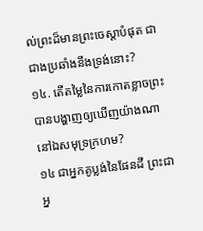ល់ព្រះដ៏មានព្រះចេស្ដាបំផុត ជាជាងប្រឆាំងនឹងទ្រង់នោះ?
១៤. តើតម្លៃនៃការកោតខ្លាចព្រះបានបង្ហាញឲ្យឃើញយ៉ាងណា នៅឯសមុទ្រក្រហម?
១៤ ជាអ្នកគូប្លង់នៃផែនដី ព្រះជាអ្ន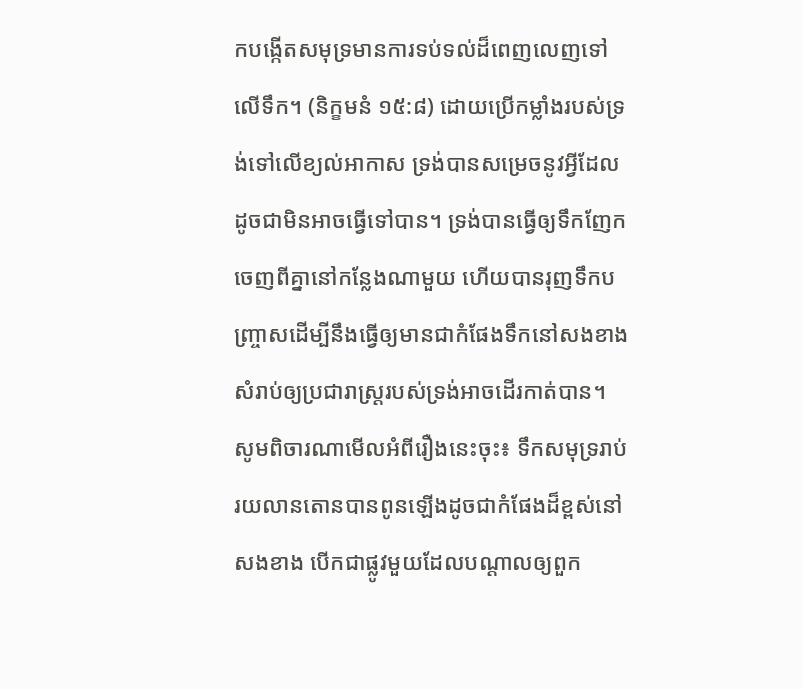កបង្កើតសមុទ្រមានការទប់ទល់ដ៏ពេញលេញទៅលើទឹក។ (និក្ខមនំ ១៥:៨) ដោយប្រើកម្លាំងរបស់ទ្រង់ទៅលើខ្យល់អាកាស ទ្រង់បានសម្រេចនូវអ្វីដែលដូចជាមិនអាចធ្វើទៅបាន។ ទ្រង់បានធ្វើឲ្យទឹកញែកចេញពីគ្នានៅកន្លែងណាមួយ ហើយបានរុញទឹកបញ្ច្រាសដើម្បីនឹងធ្វើឲ្យមានជាកំផែងទឹកនៅសងខាង សំរាប់ឲ្យប្រជារាស្ត្ររបស់ទ្រង់អាចដើរកាត់បាន។ សូមពិចារណាមើលអំពីរឿងនេះចុះ៖ ទឹកសមុទ្ររាប់រយលានតោនបានពូនឡើងដូចជាកំផែងដ៏ខ្ពស់នៅសងខាង បើកជាផ្លូវមួយដែលបណ្ដាលឲ្យពួក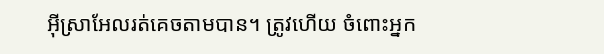អ៊ីស្រាអែលរត់គេចតាមបាន។ ត្រូវហើយ ចំពោះអ្នក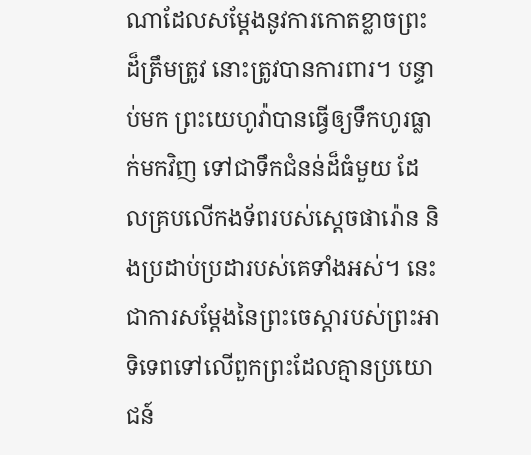ណាដែលសម្ដែងនូវការកោតខ្លាចព្រះដ៏ត្រឹមត្រូវ នោះត្រូវបានការពារ។ បន្ទាប់មក ព្រះយេហូវ៉ាបានធ្វើឲ្យទឹកហូរធ្លាក់មកវិញ ទៅជាទឹកជំនន់ដ៏ធំមួយ ដែលគ្របលើកងទ័ពរបស់ស្តេចផារ៉ោន និងប្រដាប់ប្រដារបស់គេទាំងអស់។ នេះជាការសម្ដែងនៃព្រះចេស្ដារបស់ព្រះអាទិទេពទៅលើពួកព្រះដែលគ្មានប្រយោជន៍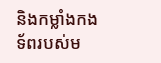និងកម្លាំងកងទ័ពរបស់ម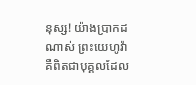នុស្ស! យ៉ាងប្រាកដណាស់ ព្រះយេហូវ៉ាគឺពិតជាបុគ្គលដែល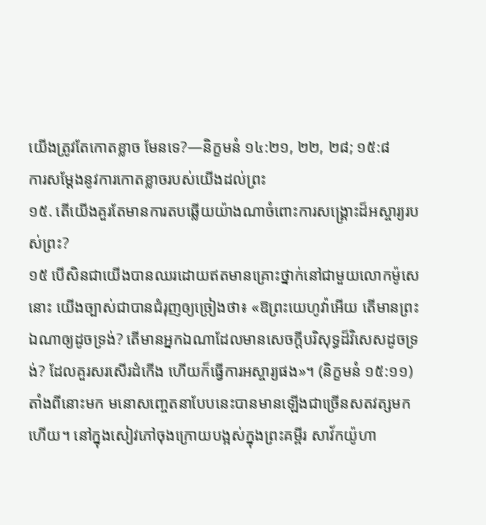យើងត្រូវតែកោតខ្លាច មែនទេ?—និក្ខមនំ ១៤:២១, ២២, ២៨; ១៥:៨
ការសម្ដែងនូវការកោតខ្លាចរបស់យើងដល់ព្រះ
១៥. តើយើងគួរតែមានការតបឆ្លើយយ៉ាងណាចំពោះការសង្គ្រោះដ៏អស្ចារ្យរបស់ព្រះ?
១៥ បើសិនជាយើងបានឈរដោយឥតមានគ្រោះថ្នាក់នៅជាមួយលោកម៉ូសេនោះ យើងច្បាស់ជាបានជំរុញឲ្យច្រៀងថា៖ «ឱព្រះយេហូវ៉ាអើយ តើមានព្រះឯណាឲ្យដូចទ្រង់? តើមានអ្នកឯណាដែលមានសេចក្ដីបរិសុទ្ធដ៏វិសេសដូចទ្រង់? ដែលគួរសរសើរដំកើង ហើយក៏ធ្វើការអស្ចារ្យផង»។ (និក្ខមនំ ១៥:១១) តាំងពីនោះមក មនោសញ្ចេតនាបែបនេះបានមានឡើងជាច្រើនសតវត្សមកហើយ។ នៅក្នុងសៀវភៅចុងក្រោយបង្អស់ក្នុងព្រះគម្ពីរ សាវ័កយ៉ូហា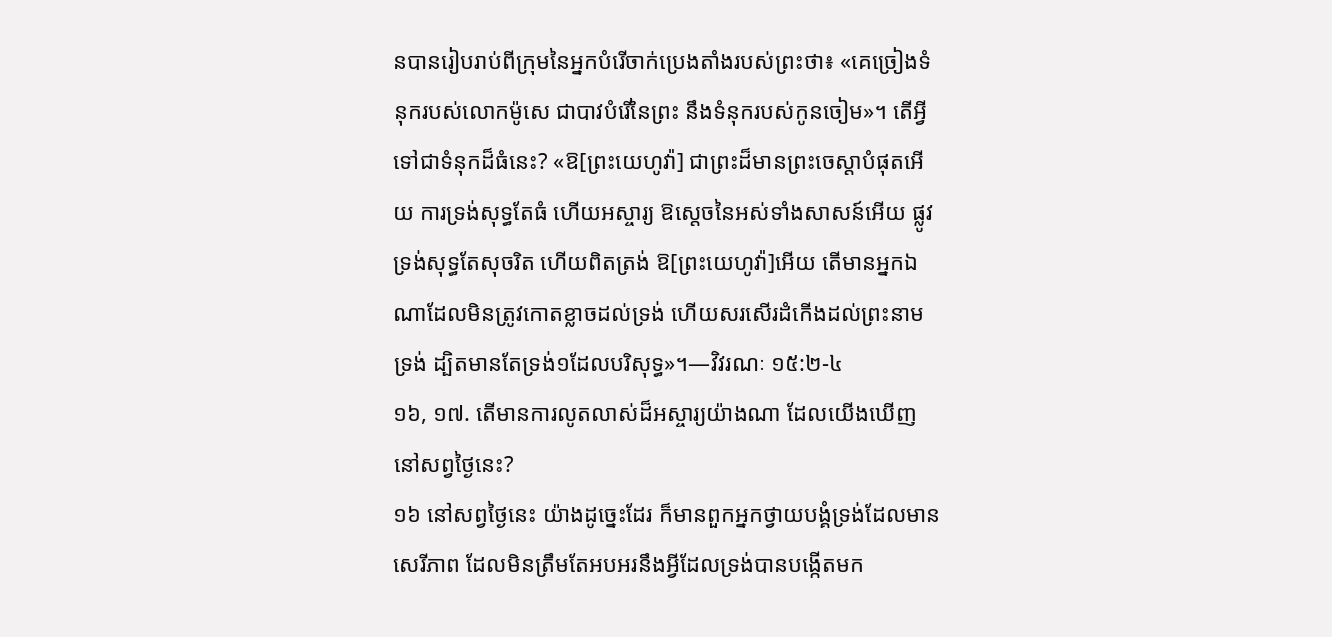នបានរៀបរាប់ពីក្រុមនៃអ្នកបំរើចាក់ប្រេងតាំងរបស់ព្រះថា៖ «គេច្រៀងទំនុករបស់លោកម៉ូសេ ជាបាវបំរើនៃព្រះ នឹងទំនុករបស់កូនចៀម»។ តើអ្វីទៅជាទំនុកដ៏ធំនេះ? «ឱ[ព្រះយេហូវ៉ា] ជាព្រះដ៏មានព្រះចេស្ដាបំផុតអើយ ការទ្រង់សុទ្ធតែធំ ហើយអស្ចារ្យ ឱស្តេចនៃអស់ទាំងសាសន៍អើយ ផ្លូវទ្រង់សុទ្ធតែសុចរិត ហើយពិតត្រង់ ឱ[ព្រះយេហូវ៉ា]អើយ តើមានអ្នកឯណាដែលមិនត្រូវកោតខ្លាចដល់ទ្រង់ ហើយសរសើរដំកើងដល់ព្រះនាមទ្រង់ ដ្បិតមានតែទ្រង់១ដែលបរិសុទ្ធ»។—វិវរណៈ ១៥:២-៤
១៦, ១៧. តើមានការលូតលាស់ដ៏អស្ចារ្យយ៉ាងណា ដែលយើងឃើញនៅសព្វថ្ងៃនេះ?
១៦ នៅសព្វថ្ងៃនេះ យ៉ាងដូច្នេះដែរ ក៏មានពួកអ្នកថ្វាយបង្គំទ្រង់ដែលមានសេរីភាព ដែលមិនត្រឹមតែអបអរនឹងអ្វីដែលទ្រង់បានបង្កើតមក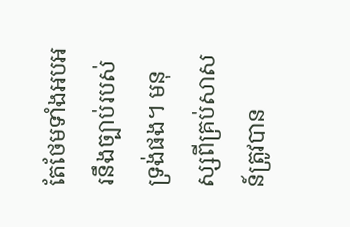តែថែមទាំងអបអរនឹងច្បាប់របស់ទ្រង់ផង។ មនុស្សពីគ្រប់សាសន៍ត្រូវបាន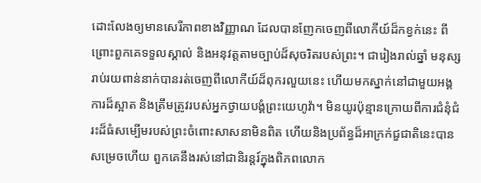ដោះលែងឲ្យមានសេរីភាពខាងវិញ្ញាណ ដែលបានញែកចេញពីលោកីយ៍ដ៏កខ្វក់នេះ ពីព្រោះពួកគេទទួលស្គាល់ និងអនុវត្តតាមច្បាប់ដ៏សុចរិតរបស់ព្រះ។ ជារៀងរាល់ឆ្នាំ មនុស្សរាប់រយពាន់នាក់បានរត់ចេញពីលោកីយ៍ដ៏ពុករលួយនេះ ហើយមកស្នាក់នៅជាមួយអង្គការដ៏ស្អាត និងត្រឹមត្រូវរបស់អ្នកថ្វាយបង្គំព្រះយេហូវ៉ា។ មិនយូរប៉ុន្មានក្រោយពីការជំនុំជំរះដ៏ធំសម្បើមរបស់ព្រះចំពោះសាសនាមិនពិត ហើយនិងប្រព័ន្ធដ៏អាក្រក់ជួជាតិនេះបានសម្រេចហើយ ពួកគេនឹងរស់នៅជានិរន្តរ៍ក្នុងពិភពលោក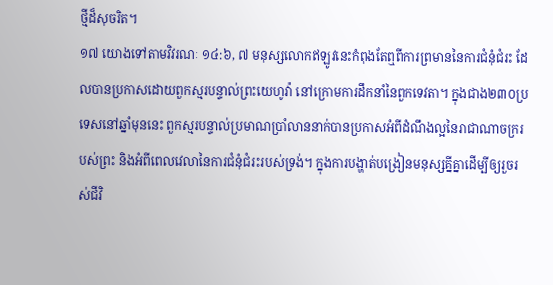ថ្មីដ៏សុចរិត។
១៧ យោងទៅតាមវិវរណៈ ១៤:៦, ៧ មនុស្សលោកឥឡូវនេះកំពុងតែឮពីការព្រមាននៃការជំនុំជំរះ ដែលបានប្រកាសដោយពួកស្មរបន្ទាល់ព្រះយេហូវ៉ា នៅក្រោមការដឹកនាំនៃពួកទេវតា។ ក្នុងជាង២៣០ប្រទេសនៅឆ្នាំមុននេះ ពួកស្មរបន្ទាល់ប្រមាណប្រាំលាននាក់បានប្រកាសអំពីដំណឹងល្អនៃរាជាណាចក្ររបស់ព្រះ និងអំពីពេលវេលានៃការជំនុំជំរះរបស់ទ្រង់។ ក្នុងការបង្ហាត់បង្រៀនមនុស្សគ្នីគ្នាដើម្បីឲ្យរួចរស់ជីវិ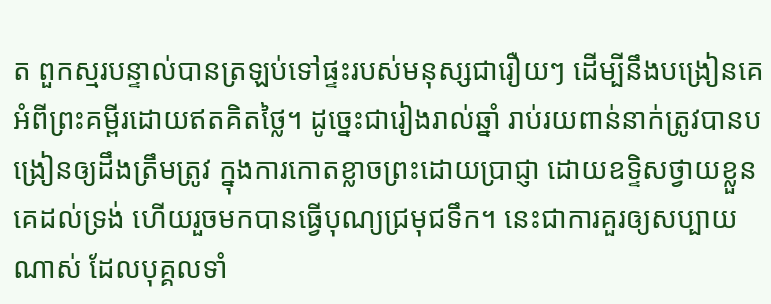ត ពួកស្មរបន្ទាល់បានត្រឡប់ទៅផ្ទះរបស់មនុស្សជារឿយៗ ដើម្បីនឹងបង្រៀនគេអំពីព្រះគម្ពីរដោយឥតគិតថ្លៃ។ ដូច្នេះជារៀងរាល់ឆ្នាំ រាប់រយពាន់នាក់ត្រូវបានបង្រៀនឲ្យដឹងត្រឹមត្រូវ ក្នុងការកោតខ្លាចព្រះដោយប្រាជ្ញា ដោយឧទ្ទិសថ្វាយខ្លួនគេដល់ទ្រង់ ហើយរួចមកបានធ្វើបុណ្យជ្រមុជទឹក។ នេះជាការគួរឲ្យសប្បាយណាស់ ដែលបុគ្គលទាំ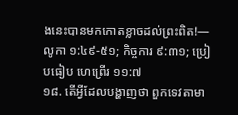ងនេះបានមកកោតខ្លាចដល់ព្រះពិត!—លូកា ១:៤៩-៥១; កិច្ចការ ៩:៣១; ប្រៀបធៀប ហេព្រើរ ១១:៧
១៨. តើអ្វីដែលបង្ហាញថា ពួកទេវតាមា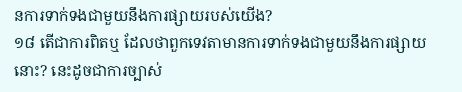នការទាក់ទងជាមួយនឹងការផ្សាយរបស់យើង?
១៨ តើជាការពិតឬ ដែលថាពួកទេវតាមានការទាក់ទងជាមួយនឹងការផ្សាយនោះ? នេះដូចជាការច្បាស់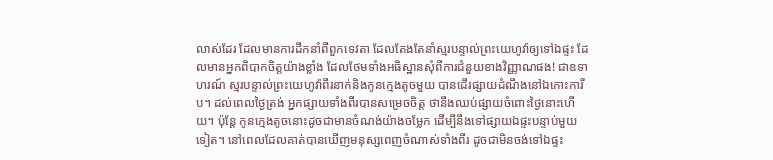លាស់ដែរ ដែលមានការដឹកនាំពីពួកទេវតា ដែលតែងតែនាំស្មរបន្ទាល់ព្រះយេហូវ៉ាឲ្យទៅឯផ្ទះ ដែលមានអ្នកពិបាកចិត្តយ៉ាងខ្លាំង ដែលថែមទាំងអធិស្ឋានសុំពីការជំនួយខាងវិញ្ញាណផង! ជាឧទាហរណ៍ ស្មរបន្ទាល់ព្រះយេហូវ៉ាពីរនាក់និងកូនក្មេងតូចមួយ បានដើរផ្សាយដំណឹងនៅឯកោះការីប។ ដល់ពេលថ្ងៃត្រង់ អ្នកផ្សាយទាំងពីរបានសម្រេចចិត្ត ថានឹងឈប់ផ្សាយចំពោះថ្ងៃនោះហើយ។ ប៉ុន្តែ កូនក្មេងតូចនោះដូចជាមានចំណង់យ៉ាងចម្លែក ដើម្បីនឹងទៅផ្សាយឯផ្ទះបន្ទាប់មួយទៀត។ នៅពេលដែលគាត់បានឃើញមនុស្សពេញចំណាស់ទាំងពីរ ដូចជាមិនចង់ទៅឯផ្ទះ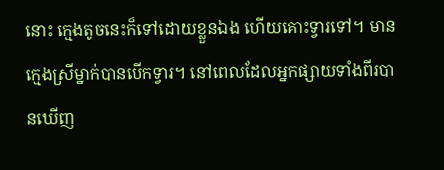នោះ ក្មេងតូចនេះក៏ទៅដោយខ្លួនឯង ហើយគោះទ្វារទៅ។ មានក្មេងស្រីម្នាក់បានបើកទ្វារ។ នៅពេលដែលអ្នកផ្សាយទាំងពីរបានឃើញ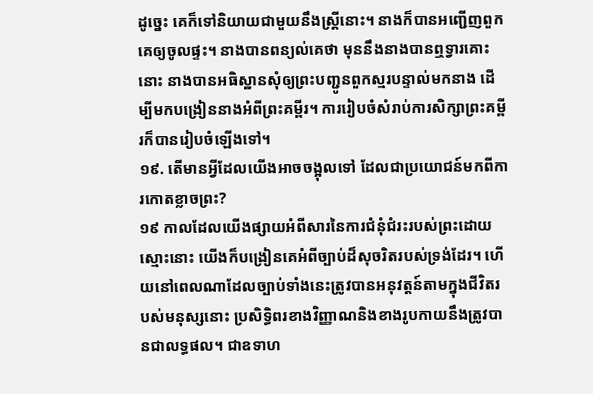ដូច្នេះ គេក៏ទៅនិយាយជាមួយនឹងស្ត្រីនោះ។ នាងក៏បានអញ្ជើញពួកគេឲ្យចូលផ្ទះ។ នាងបានពន្យល់គេថា មុននឹងនាងបានឮទ្វារគោះនោះ នាងបានអធិស្ឋានសុំឲ្យព្រះបញ្ជូនពួកស្មរបន្ទាល់មកនាង ដើម្បីមកបង្រៀននាងអំពីព្រះគម្ពីរ។ ការរៀបចំសំរាប់ការសិក្សាព្រះគម្ពីរក៏បានរៀបចំឡើងទៅ។
១៩. តើមានអ្វីដែលយើងអាចចង្អុលទៅ ដែលជាប្រយោជន៍មកពីការកោតខ្លាចព្រះ?
១៩ កាលដែលយើងផ្សាយអំពីសារនៃការជំនុំជំរះរបស់ព្រះដោយស្មោះនោះ យើងក៏បង្រៀនគេអំពីច្បាប់ដ៏សុចរិតរបស់ទ្រង់ដែរ។ ហើយនៅពេលណាដែលច្បាប់ទាំងនេះត្រូវបានអនុវត្តន៍តាមក្នុងជីវិតរបស់មនុស្សនោះ ប្រសិទ្ធិពរខាងវិញ្ញាណនិងខាងរូបកាយនឹងត្រូវបានជាលទ្ធផល។ ជាឧទាហ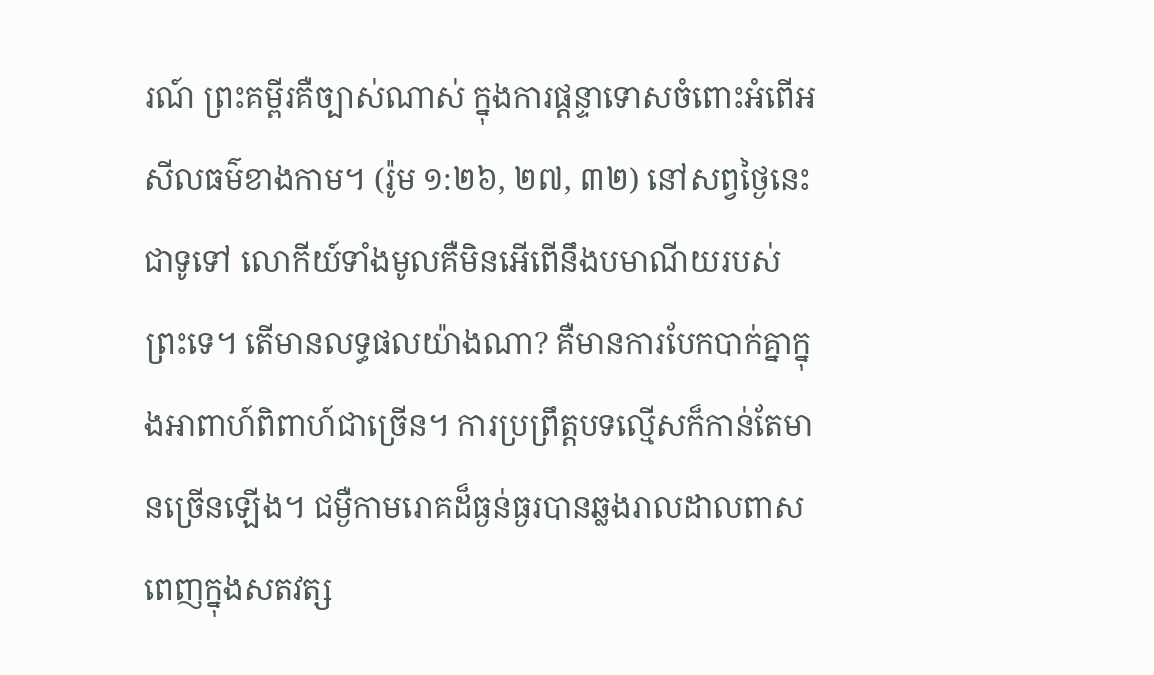រណ៍ ព្រះគម្ពីរគឺច្បាស់ណាស់ ក្នុងការផ្ដន្ទាទោសចំពោះអំពើអសីលធម៌ខាងកាម។ (រ៉ូម ១:២៦, ២៧, ៣២) នៅសព្វថ្ងៃនេះជាទូទៅ លោកីយ៍ទាំងមូលគឺមិនអើពើនឹងបមាណីយរបស់ព្រះទេ។ តើមានលទ្ធផលយ៉ាងណា? គឺមានការបែកបាក់គ្នាក្នុងអាពាហ៍ពិពាហ៍ជាច្រើន។ ការប្រព្រឹត្តបទល្មើសក៏កាន់តែមានច្រើនឡើង។ ជម្ងឺកាមរោគដ៏ធ្ងន់ធ្ងរបានឆ្លងរាលដាលពាសពេញក្នុងសតវត្ស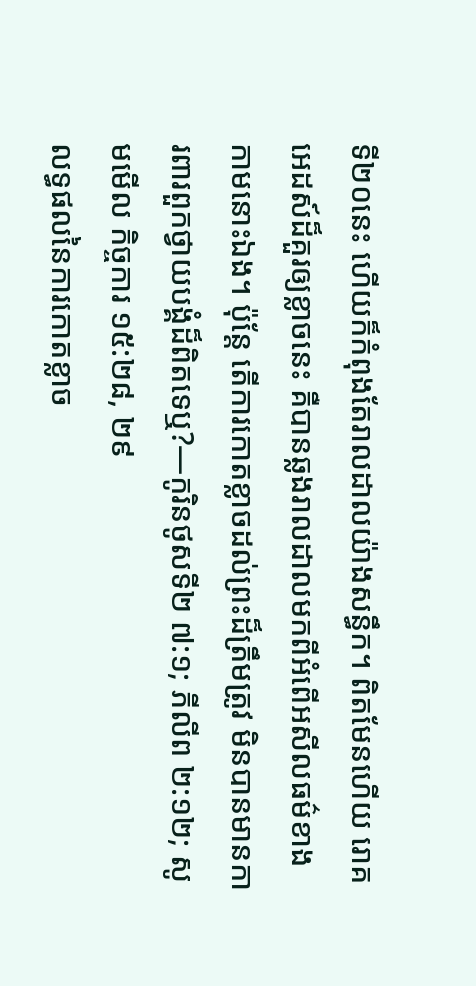ទី២០នេះ ហើយក៏កំពុងតែរាលដាលយ៉ាងសន្ធឹក។ ពិតមែនហើយ រោគអេដស៍ដ៏គួរឲ្យខ្លាចនេះ គឺបានឆ្លងរាលដាលមកពីអំពើអសីលធម៌ខាងកាមនោះឯង។ ប៉ុន្តែ តើការកោតខ្លាចដល់ព្រះដ៏ត្រឹមត្រូវ មិនបានមានការពារពួកថ្វាយបង្គំដ៏ពិតទេឬ?—កូរិនថូសទី២ ៧:១; ភីលីព ២:១២; សូមមើល កិច្ចការ ១៥:២៨, ២៩
លទ្ធផលនៃការកោតខ្លាច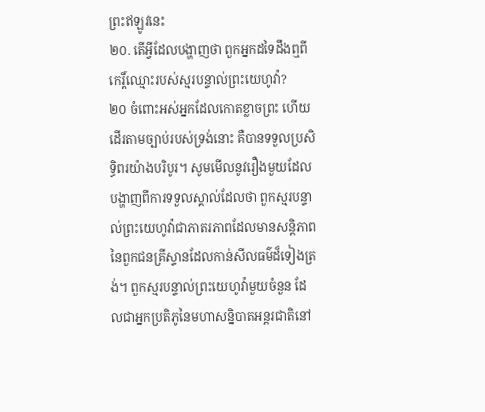ព្រះឥឡូវនេះ
២០. តើអ្វីដែលបង្ហាញថា ពួកអ្នកដទៃដឹងឮពីកេរ្ដិ៍ឈ្មោះរបស់ស្មរបន្ទាល់ព្រះយេហូវ៉ា?
២០ ចំពោះអស់អ្នកដែលកោតខ្លាចព្រះ ហើយដើរតាមច្បាប់របស់ទ្រង់នោះ គឺបានទទួលប្រសិទ្ធិពរយ៉ាងបរិបូរ។ សូមមើលនូវរឿងមួយដែលបង្ហាញពីការទទួលស្គាល់ដែលថា ពួកស្មរបន្ទាល់ព្រះយេហូវ៉ាជាភាតរភាពដែលមានសន្ដិភាព នៃពួកជនគ្រីស្ទានដែលកាន់សីលធម៌ដ៏ទៀងត្រង់។ ពួកស្មរបន្ទាល់ព្រះយេហូវ៉ាមួយចំនួន ដែលជាអ្នកប្រតិភូនៃមហាសន្និបាតអន្តរជាតិនៅ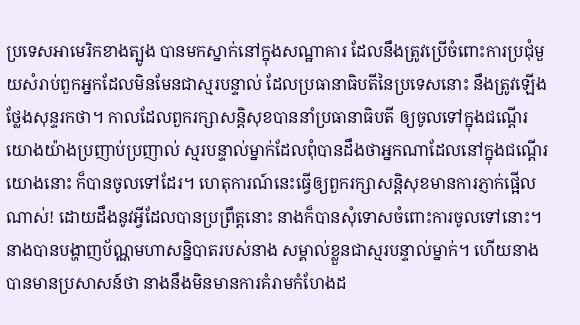ប្រទេសអាមេរិកខាងត្បូង បានមកស្នាក់នៅក្នុងសណ្ឋាគារ ដែលនឹងត្រូវប្រើចំពោះការប្រជុំមួយសំរាប់ពួកអ្នកដែលមិនមែនជាស្មរបន្ទាល់ ដែលប្រធានាធិបតីនៃប្រទេសនោះ នឹងត្រូវឡើងថ្លែងសុន្ទរកថា។ កាលដែលពួករក្សាសន្ដិសុខបាននាំប្រធានាធិបតី ឲ្យចូលទៅក្នុងជណ្ដើរយោងយ៉ាងប្រញាប់ប្រញាល់ ស្មរបន្ទាល់ម្នាក់ដែលពុំបានដឹងថាអ្នកណាដែលនៅក្នុងជណ្ដើរយោងនោះ ក៏បានចូលទៅដែរ។ ហេតុការណ៍នេះធ្វើឲ្យពួករក្សាសន្ដិសុខមានការភ្ញាក់ផ្អើលណាស់! ដោយដឹងនូវអ្វីដែលបានប្រព្រឹត្តនោះ នាងក៏បានសុំទោសចំពោះការចូលទៅនោះ។ នាងបានបង្ហាញប័ណ្ណមហាសន្និបាតរបស់នាង សម្គាល់ខ្លួនជាស្មរបន្ទាល់ម្នាក់។ ហើយនាងបានមានប្រសាសន៍ថា នាងនឹងមិនមានការគំរាមកំហែងដ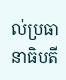ល់ប្រធានាធិបតី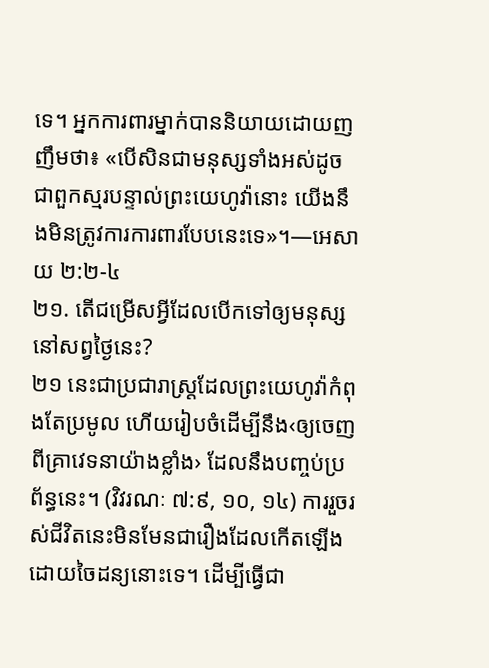ទេ។ អ្នកការពារម្នាក់បាននិយាយដោយញញឹមថា៖ «បើសិនជាមនុស្សទាំងអស់ដូចជាពួកស្មរបន្ទាល់ព្រះយេហូវ៉ានោះ យើងនឹងមិនត្រូវការការពារបែបនេះទេ»។—អេសាយ ២:២-៤
២១. តើជម្រើសអ្វីដែលបើកទៅឲ្យមនុស្សនៅសព្វថ្ងៃនេះ?
២១ នេះជាប្រជារាស្ត្រដែលព្រះយេហូវ៉ាកំពុងតែប្រមូល ហើយរៀបចំដើម្បីនឹង‹ឲ្យចេញពីគ្រាវេទនាយ៉ាងខ្លាំង› ដែលនឹងបញ្ចប់ប្រព័ន្ធនេះ។ (វិវរណៈ ៧:៩, ១០, ១៤) ការរួចរស់ជីវិតនេះមិនមែនជារឿងដែលកើតឡើងដោយចៃដន្យនោះទេ។ ដើម្បីធ្វើជា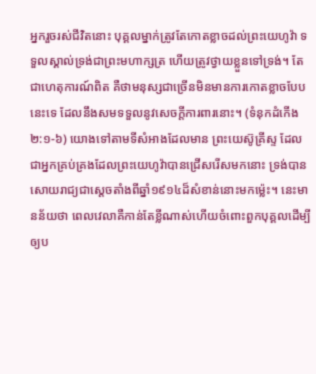អ្នករួចរស់ជីវិតនោះ បុគ្គលម្នាក់ត្រូវតែកោតខ្លាចដល់ព្រះយេហូវ៉ា ទទួលស្គាល់ទ្រង់ជាព្រះមហាក្សត្រ ហើយត្រូវថ្វាយខ្លួនទៅទ្រង់។ តែជាហេតុការណ៍ពិត គឺថាមនុស្សជាច្រើនមិនមានការកោតខ្លាចបែបនេះទេ ដែលនឹងសមទទួលនូវសេចក្ដីការពារនោះ។ (ទំនុកដំកើង ២:១-៦) យោងទៅតាមទីសំអាងដែលមាន ព្រះយេស៊ូគ្រីស្ទ ដែលជាអ្នកគ្រប់គ្រងដែលព្រះយេហូវ៉ាបានជ្រើសរើសមកនោះ ទ្រង់បានសោយរាជ្យជាស្តេចតាំងពីឆ្នាំ១៩១៤ដ៏សំខាន់នោះមកម្ល៉េះ។ នេះមានន័យថា ពេលវេលាគឺកាន់តែខ្លីណាស់ហើយចំពោះពួកបុគ្គលដើម្បីឲ្យប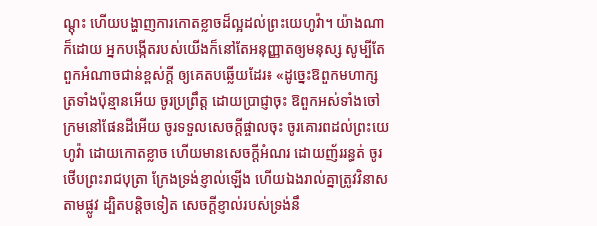ណ្ដុះ ហើយបង្ហាញការកោតខ្លាចដ៏ល្អដល់ព្រះយេហូវ៉ា។ យ៉ាងណាក៏ដោយ អ្នកបង្កើតរបស់យើងក៏នៅតែអនុញ្ញាតឲ្យមនុស្ស សូម្បីតែពួកអំណាចជាន់ខ្ពស់ក្ដី ឲ្យគេតបឆ្លើយដែរ៖ «ដូច្នេះឱពួកមហាក្សត្រទាំងប៉ុន្មានអើយ ចូរប្រព្រឹត្ត ដោយប្រាជ្ញាចុះ ឱពួកអស់ទាំងចៅក្រមនៅផែនដីអើយ ចូរទទួលសេចក្ដីផ្ចាលចុះ ចូរគោរពដល់ព្រះយេហូវ៉ា ដោយកោតខ្លាច ហើយមានសេចក្ដីអំណរ ដោយញ័ររន្ធត់ ចូរថើបព្រះរាជបុត្រា ក្រែងទ្រង់ខ្ញាល់ឡើង ហើយឯងរាល់គ្នាត្រូវវិនាសតាមផ្លូវ ដ្បិតបន្ដិចទៀត សេចក្ដីខ្ញាល់របស់ទ្រង់នឹ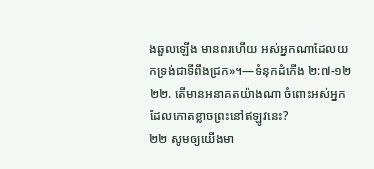ងឆួលឡើង មានពរហើយ អស់អ្នកណាដែលយកទ្រង់ជាទីពឹងជ្រក»។—ទំនុកដំកើង ២:៧-១២
២២. តើមានអនាគតយ៉ាងណា ចំពោះអស់អ្នកដែលកោតខ្លាចព្រះនៅឥឡូវនេះ?
២២ សូមឲ្យយើងមា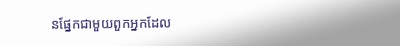នផ្នែកជាមួយពួកអ្នកដែល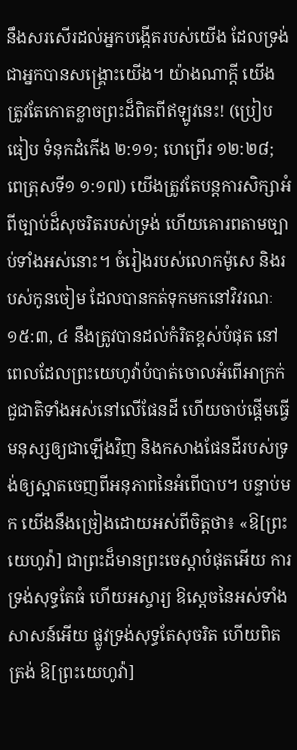នឹងសរសើរដល់អ្នកបង្កើតរបស់យើង ដែលទ្រង់ជាអ្នកបានសង្គ្រោះយើង។ យ៉ាងណាក្ដី យើងត្រូវតែកោតខ្លាចព្រះដ៏ពិតពីឥឡូវនេះ! (ប្រៀបធៀប ទំនុកដំកើង ២:១១; ហេព្រើរ ១២:២៨; ពេត្រុសទី១ ១:១៧) យើងត្រូវតែបន្តការសិក្សាអំពីច្បាប់ដ៏សុចរិតរបស់ទ្រង់ ហើយគោរពតាមច្បាប់ទាំងអស់នោះ។ ចំរៀងរបស់លោកម៉ូសេ និងរបស់កូនចៀម ដែលបានកត់ទុកមកនៅវិវរណៈ ១៥:៣, ៤ នឹងត្រូវបានដល់កំរិតខ្ពស់បំផុត នៅពេលដែលព្រះយេហូវ៉ាបំបាត់ចោលអំពើអាក្រក់ជួជាតិទាំងអស់នៅលើផែនដី ហើយចាប់ផ្ដើមធ្វើមនុស្សឲ្យជាឡើងវិញ និងកសាងផែនដីរបស់ទ្រង់ឲ្យស្អាតចេញពីអនុភាពនៃអំពើបាប។ បន្ទាប់មក យើងនឹងច្រៀងដោយអស់ពីចិត្តថា៖ «ឱ[ព្រះយេហូវ៉ា] ជាព្រះដ៏មានព្រះចេស្ដាបំផុតអើយ ការទ្រង់សុទ្ធតែធំ ហើយអស្ចារ្យ ឱស្តេចនៃអស់ទាំងសាសន៍អើយ ផ្លូវទ្រង់សុទ្ធតែសុចរិត ហើយពិតត្រង់ ឱ[ព្រះយេហូវ៉ា]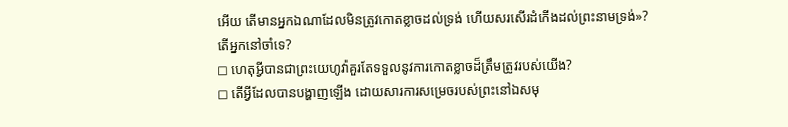អើយ តើមានអ្នកឯណាដែលមិនត្រូវកោតខ្លាចដល់ទ្រង់ ហើយសរសើរដំកើងដល់ព្រះនាមទ្រង់»?
តើអ្នកនៅចាំទេ?
◻ ហេតុអ្វីបានជាព្រះយេហូវ៉ាគួរតែទទួលនូវការកោតខ្លាចដ៏ត្រឹមត្រូវរបស់យើង?
◻ តើអ្វីដែលបានបង្ហាញឡើង ដោយសារការសម្រេចរបស់ព្រះនៅឯសមុ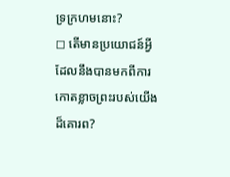ទ្រក្រហមនោះ?
◻ តើមានប្រយោជន៍អ្វី ដែលនឹងបានមកពីការកោតខ្លាចព្រះរបស់យើងដ៏គោរព?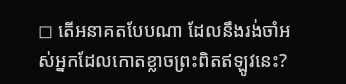◻ តើអនាគតបែបណា ដែលនឹងរង់ចាំអស់អ្នកដែលកោតខ្លាចព្រះពិតឥឡូវនេះ?